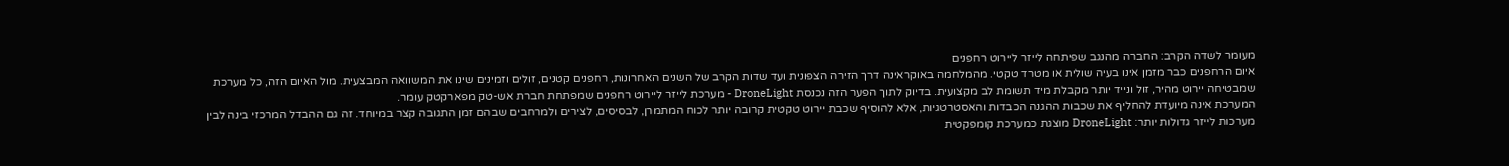מעומר לשדה הקרב: החברה מהנגב שפיתחה לייזר ליירוט רחפנים
איום הרחפנים כבר מזמן אינו בעיה שולית או מטרד טקטי. מהמלחמה באוקראינה דרך הזירה הצפונית ועד שדות הקרב של השנים האחרונות, רחפנים קטנים, זולים וזמינים שינו את המשוואה המבצעית. מול האיום הזה, כל מערכת שמבטיחה יירוט מהיר, זול ונייד יותר מקבלת מיד תשומת לב מקצועית. בדיוק לתוך הפער הזה נכנסת DroneLight - מערכת לייזר ליירוט רחפנים שמפתחת חברת אש-טק מפארקטק עומר.
המערכת אינה מיועדת להחליף את שכבות ההגנה הכבדות והאסטרטגיות, אלא להוסיף שכבת יירוט טקטית קרובה יותר לכוח המתמרן, לבסיסים, לצירים ולמרחבים שבהם זמן התגובה קצר במיוחד. זה גם ההבדל המרכזי בינה לבין מערכות לייזר גדולות יותר: DroneLight מוצגת כמערכת קומפקטית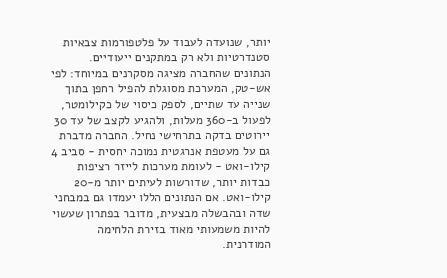יותר, שנועדה לעבוד על פלטפורמות צבאיות סטנדרטיות ולא רק במתקנים ייעודיים.
הנתונים שהחברה מציגה מסקרנים במיוחד: לפי אש-טק, המערכת מסוגלת להפיל רחפן בתוך שנייה עד שתיים, לספק כיסוי של כקילומטר, לפעול ב-360 מעלות, ולהגיע לקצב של עד 30 יירוטים בדקה בתרחישי נחיל. החברה מדברת גם על מעטפת אנרגטית נמוכה יחסית - סביב 4 קילו-ואט - לעומת מערכות לייזר רציפות כבדות יותר, שדורשות לעיתים יותר מ-20 קילו-ואט. אם הנתונים הללו יעמדו גם במבחני שדה ובהבשלה מבצעית, מדובר בפתרון שעשוי להיות משמעותי מאוד בזירת הלחימה המודרנית.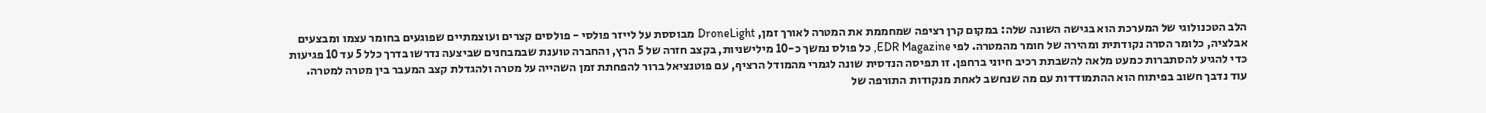הלב הטכנולוגי של המערכת הוא בגישה השונה שלה: במקום קרן רציפה שמחממת את המטרה לאורך זמן, DroneLight מבוססת על לייזר פולסי - פולסים קצרים ועוצמתיים שפוגעים בחומר עצמו ומבצעים אבלציה, כלומר הסרה נקודתית ומהירה של חומר מהמטרה. לפי EDR Magazine, כל פולס נמשך כ-10 מילישניות, בקצב חזרה של 5 הרץ, והחברה טוענת שבמבחנים שביצעה נדרשו בדרך כלל 5 עד 10 פגיעות כדי להגיע להסתברות כמעט מלאה להשבתת רכיב חיוני ברחפן. זו תפיסה הנדסית שונה לגמרי מהמודל הרציף, עם פוטנציאל ברור להפחתת זמן השהייה על מטרה ולהגדלת קצב המעבר בין מטרה למטרה.
עוד נדבך חשוב בפיתוח הוא ההתמודדות עם מה שנחשב לאחת מנקודות התורפה של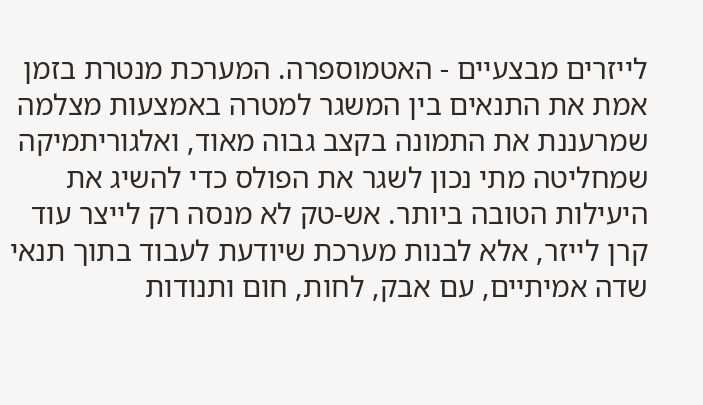לייזרים מבצעיים - האטמוספרה. המערכת מנטרת בזמן אמת את התנאים בין המשגר למטרה באמצעות מצלמה שמרעננת את התמונה בקצב גבוה מאוד, ואלגוריתמיקה שמחליטה מתי נכון לשגר את הפולס כדי להשיג את היעילות הטובה ביותר. אש-טק לא מנסה רק לייצר עוד קרן לייזר, אלא לבנות מערכת שיודעת לעבוד בתוך תנאי שדה אמיתיים, עם אבק, לחות, חום ותנודות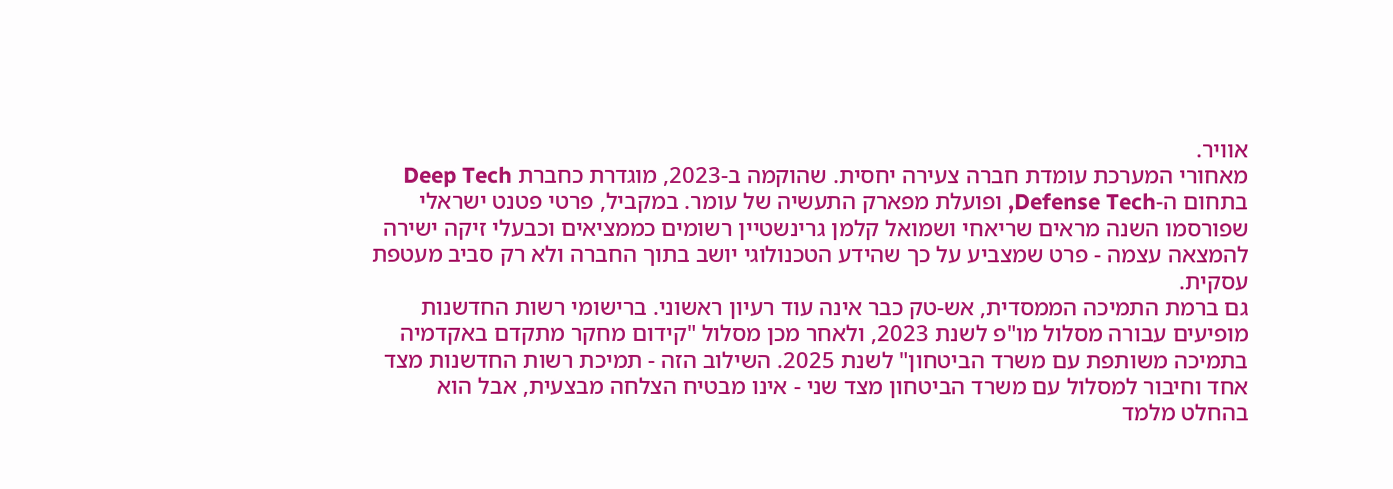אוויר.
מאחורי המערכת עומדת חברה צעירה יחסית. שהוקמה ב-2023, מוגדרת כחברת Deep Tech בתחום ה-Defense Tech, ופועלת מפארק התעשיה של עומר. במקביל, פרטי פטנט ישראלי שפורסמו השנה מראים שריאחי ושמואל קלמן גרינשטיין רשומים כממציאים וכבעלי זיקה ישירה להמצאה עצמה - פרט שמצביע על כך שהידע הטכנולוגי יושב בתוך החברה ולא רק סביב מעטפת עסקית.
גם ברמת התמיכה הממסדית, אש-טק כבר אינה עוד רעיון ראשוני. ברישומי רשות החדשנות מופיעים עבורה מסלול מו"פ לשנת 2023, ולאחר מכן מסלול "קידום מחקר מתקדם באקדמיה בתמיכה משותפת עם משרד הביטחון" לשנת 2025. השילוב הזה - תמיכת רשות החדשנות מצד אחד וחיבור למסלול עם משרד הביטחון מצד שני - אינו מבטיח הצלחה מבצעית, אבל הוא בהחלט מלמד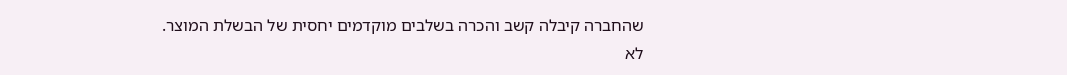שהחברה קיבלה קשב והכרה בשלבים מוקדמים יחסית של הבשלת המוצר.
לא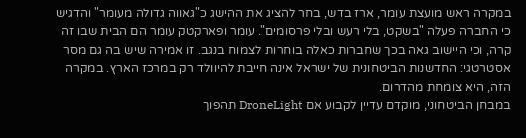במקרה ראש מועצת עומר, ארז בדש, בחר להציג את ההישג כ"גאווה גדולה מעומר" והדגיש כי החברה פעלה "בשקט, בלי רעש ובלי פרסומים". עומר ופארקטק עומר הם הבית שבו זה קרה, וכי היישוב גאה בכך שחברות כאלה בוחרות לצמוח בנגב. זו אמירה שיש בה גם מסר אסטרטגי: החדשנות הביטחונית של ישראל אינה חייבת להיוולד רק במרכז הארץ. במקרה הזה, היא צומחת מהדרום.
במבחן הביטחוני, מוקדם עדיין לקבוע אם DroneLight תהפוך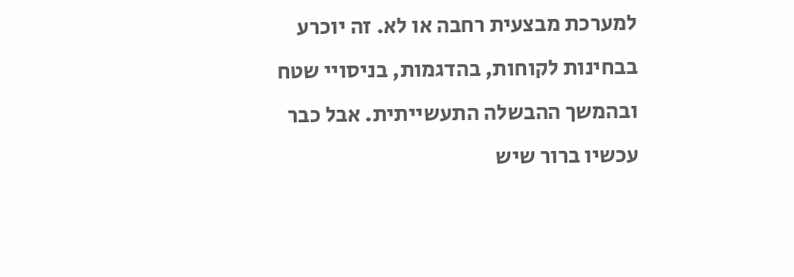למערכת מבצעית רחבה או לא. זה יוכרע בבחינות לקוחות, בהדגמות, בניסויי שטח ובהמשך ההבשלה התעשייתית. אבל כבר עכשיו ברור שיש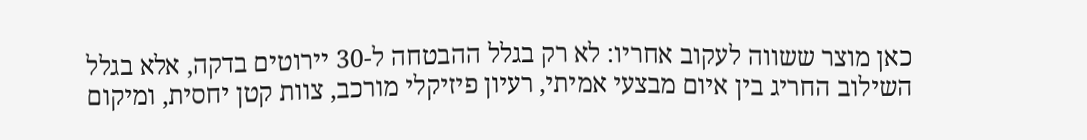כאן מוצר ששווה לעקוב אחריו: לא רק בגלל ההבטחה ל-30 יירוטים בדקה, אלא בגלל השילוב החריג בין איום מבצעי אמיתי, רעיון פיזיקלי מורכב, צוות קטן יחסית, ומיקום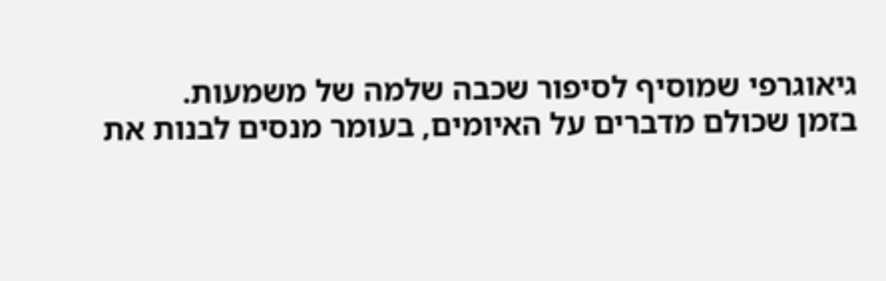גיאוגרפי שמוסיף לסיפור שכבה שלמה של משמעות.
בזמן שכולם מדברים על האיומים, בעומר מנסים לבנות את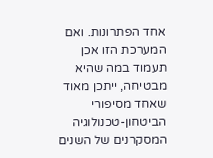אחד הפתרונות. ואם המערכת הזו אכן תעמוד במה שהיא מבטיחה, ייתכן מאוד שאחד מסיפורי הביטחון-טכנולוגיה המסקרנים של השנים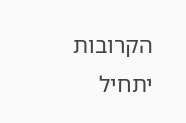הקרובות יתחיל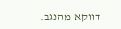דווקא מהנגב.